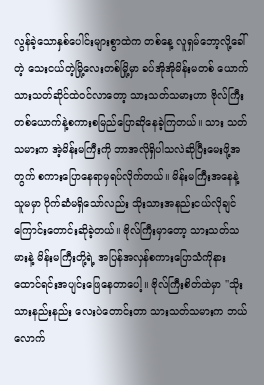လွန်ခဲ့သောနှစ်ပေါင်းများစွာထဲက တစ်နေ့ လူရှမ်ဘော့လို့ခေါ်တဲ့ သေးငယ်တဲ့မြို့လေးတစ်မြို့မှာ ခပ်အိုအိုမိန်းမတစ် ယောက် သားသတ်ဆိုင်ထဲဝင်လာတော့ သားသတ်သမားဟာ ဗိုလ်ကြီးတစ်ယောက်နဲ့စကားစမြည်ပြောဆိုနေခဲ့ကြတယ်။ သား သတ်သမားက အဲ့မိန်းမကြီးကို ဘာအလိုရှိပါသလဲဆိုပြီးမေးဖို့အတွက် စကားပြောနေရာမှရပ်လိုက်တယ်။ မိန်းမကြီးအနေနဲ့ သူမမှာ ပိုက်ဆံမရှိသော်လည်း သိုးသားအနည်းငယ်လိုချင်ကြောင်းတောင်းဆိုခဲ့တယ်။ ဗိုလ်ကြီးမှာတော့ သားသတ်သမားနဲ့ မိန်းမကြီးတို့ရဲ့ အပြန်အလှန်စကားပြောသံကိုနားထောင်ရင်းအပျင်းဖြေနေတာပေါ့။ ဗိုလ်ကြီးစိတ်ထဲမှာ ''သိုးသားနည်းနည်း လေးပဲတောင်းတာ သားသတ်သမားက ဘယ်လောက်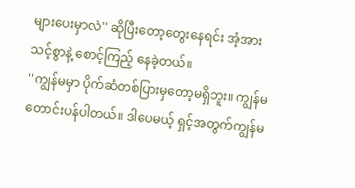များပေးမှာလဲ'' ဆိုပြီးတော့တွေးနေရင်း အံ့အားသင့်စွာနဲ့ စောင့်ကြည့် နေခဲ့တယ်။
''ကျွန်မမှာ ပိုက်ဆံတစ်ပြားမှတော့မရှိဘူး။ ကျွန်မတောင်းပန်ပါတယ်။ ဒါပေမယ့် ရှင့်အတွက်ကျွန်မ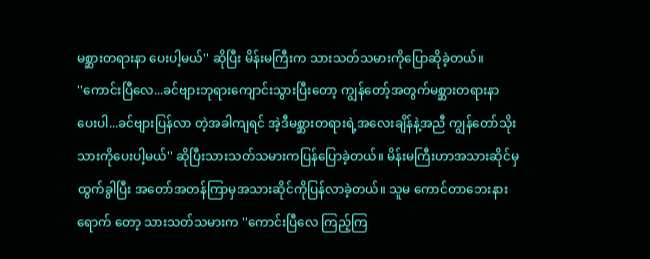မစ္ဆားတရားနာ ပေးပါ့မယ်'' ဆိုပြီး မိန်းမကြီးက သားသတ်သမားကိုပြောဆိုခဲ့တယ်။
''ကောင်းပြီလေ...ခင်ဗျားဘုရားကျောင်းသွားပြီးတော့ ကျွန်တော့်အတွက်မစ္ဆားတရားနာပေးပါ...ခင်ဗျားပြန်လာ တဲ့အခါကျရင် အဲ့ဒီမစ္ဆားတရားရဲ့အလေးချိန်နဲ့အညီ ကျွန်တော်သိုးသားကိုပေးပါ့မယ်'' ဆိုပြီးသားသတ်သမားကပြန်ပြောခဲ့တယ်။ မိန်းမကြီးဟာအသားဆိုင်မှထွက်ခွါပြီး အတော်အတန်ကြာမှအသားဆိုင်ကိုပြန်လာခဲ့တယ်။ သူမ ကောင်တာဘေးနားရောက် တော့ သားသတ်သမားက ''ကောင်းပြီလေ ကြည့်ကြ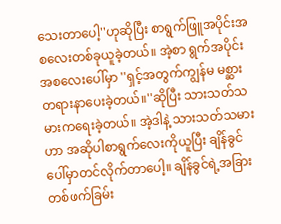သေးတာပေါ့''ဟုဆိုပြီး စာရွက်ဖြူအပိုင်းအစလေးတစ်ခုယူခဲ့တယ်။ အဲ့စာ ရွက်အပိုင်းအစလေးပေါ်မှာ ''ရှင့်အတွက်ကျွန်မ မစ္ဆားတရားနာပေးခဲ့တယ်။''ဆိုပြီး သားသတ်သမားကရေးခဲ့တယ်။ အဲ့ဒါနဲ့ သားသတ်သမားဟာ အဆိုပါစာရွက်လေးကိုယူပြီး ချိန်ခွင်ပေါ်မှာတင်လိုက်တာပေါ့။ ချိန်ခွင်ရဲ့အခြားတစ်ဖက်ခြမ်း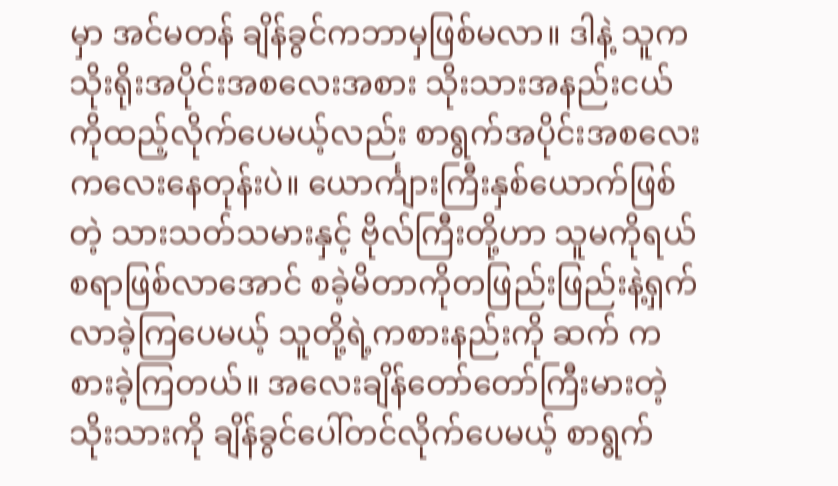မှာ အင်မတန် ချိန်ခွင်ကဘာမှဖြစ်မလာ။ ဒါနဲ့ သူက သိုးရိုးအပိုင်းအစလေးအစား သိုးသားအနည်းငယ် ကိုထည့်လိုက်ပေမယ့်လည်း စာရွက်အပိုင်းအစလေးကလေးနေတုန်းပဲ။ ယောင်္ကျားကြီးနှစ်ယောက်ဖြစ်တဲ့ သားသတ်သမားနှင့် ဗိုလ်ကြီးတို့ဟာ သူမကိုရယ်စရာဖြစ်လာအောင် စခဲ့မိတာကိုတဖြည်းဖြည်းနဲ့ရှက်လာခဲ့ကြပေမယ့် သူတို့ရဲ့ကစားနည်းကို ဆက် ကစားခဲ့ကြတယ်။ အလေးချိန်တော်တော်ကြီးမားတဲ့သိုးသားကို ချိန်ခွင်ပေါ်တင်လိုက်ပေမယ့် စာရွက်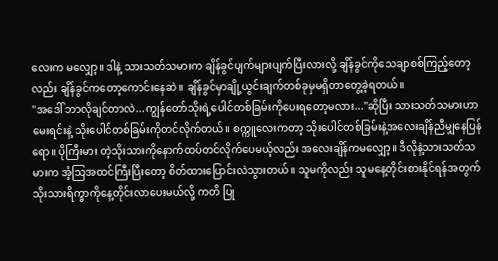လေးက မလျှော့။ ဒါနဲ့ သားသတ်သမားက ချိန်ခွင်ပျက်များပျက်ပြီးလားလို့ ချိန်ခွင်ကိုသေချာစစ်ကြည့်တော့လည်း ချိန်ခွင်ကတော့ကောင်းနေဆဲ။ ချိန်ခွင်မှာချို့ယွင်းချက်တစ်ခုမှမရှိတာတွေ့ခဲ့ရတယ်။
''အဒေါ် ဘာလိုချင်တာလဲ...ကျွန်တော်သိုးရဲ့ပေါင်တစ်ခြမ်းကိုပေးရတော့မလား...''ဆိုပြီး သားသတ်သမားဟာ မေးရင်းနဲ့ သိုးပေါင်တစ်ခြမ်းကိုတင်လိုက်တယ်။ စက္ကူလေးကတာ့ သိုးပေါင်တစ်ခြမ်းနဲ့အလေးချိန်ညီမျှနေပြန်ရော။ ပိုကြီးမား တဲ့သိုးသားကိုနောက်ထပ်တင်လိုက်ပေမယ့်လည်း အလေးချိန်ကမလျှော့။ ဒီလိုနဲ့သားသတ်သမားက အံ့သြအထင်ကြီးပြီးတော့ စိတ်ထားပြောင်းလဲသွားတယ်။ သူမကိုလည်း သူမနေ့တိုင်းစားနိုင်ရန်အတွက် သိုးသားရိက္ခာကိုနေ့တိုင်းလာပေးမယ်လို့ ကတိ ပြု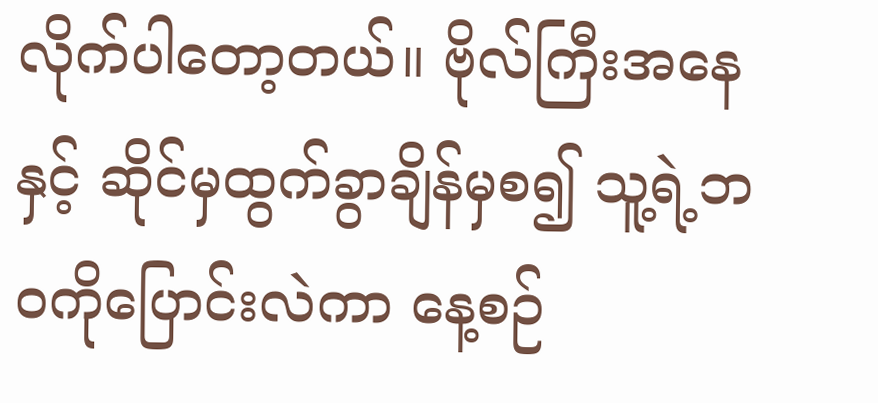လိုက်ပါတော့တယ်။ ဗိုလ်ကြီးအနေနှင့် ဆိုင်မှထွက်ခွာချိန်မှစ၍ သူ့ရဲ့ဘဝကိုပြောင်းလဲကာ နေ့စဉ်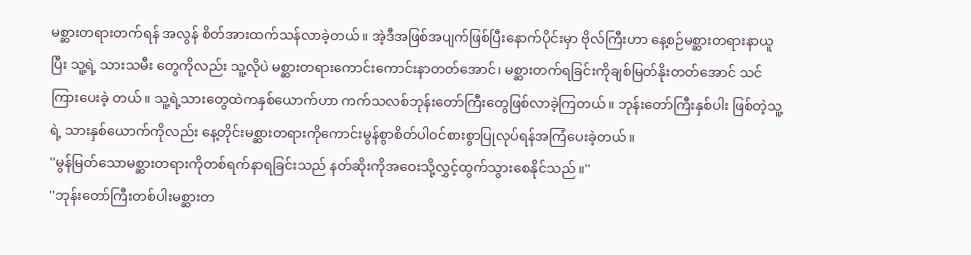မစ္ဆားတရားတက်ရန် အလွန် စိတ်အားထက်သန်လာခဲ့တယ်။ အဲ့ဒီအဖြစ်အပျက်ဖြစ်ပြီးနောက်ပိုင်းမှာ ဗိုလ်ကြီးဟာ နေ့စဉ်မစ္ဆားတရားနာယူပြီး သူ့ရဲ့ သားသမီး တွေကိုလည်း သူ့လိုပဲ မစ္ဆားတရားကောင်းကောင်းနာတတ်အောင်၊ မစ္ဆားတက်ရခြင်းကိုချစ်မြတ်နိုးတတ်အောင် သင်ကြားပေးခဲ့ တယ်။ သူ့ရဲ့သားတွေထဲကနှစ်ယောက်ဟာ ကက်သလစ်ဘုန်းတော်ကြီးတွေဖြစ်လာခဲ့ကြတယ်။ ဘုန်းတော်ကြီးနှစ်ပါး ဖြစ်တဲ့သူ့ရဲ့ သားနှစ်ယောက်ကိုလည်း နေ့တိုင်းမစ္ဆားတရားကိုကောင်းမွန်စွာစိတ်ပါဝင်စားစွာပြုလုပ်ရန်အကြံပေးခဲ့တယ်။
''မွန်မြတ်သောမစ္ဆားတရားကိုတစ်ရက်နာရခြင်းသည် နတ်ဆိုးကိုအဝေးသို့လွှင့်ထွက်သွားစေနိုင်သည်။''
''ဘုန်းတော်ကြီးတစ်ပါးမစ္ဆားတ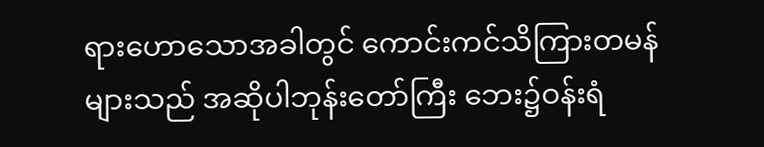ရားဟောသောအခါတွင် ကောင်းကင်သိကြားတမန်များသည် အဆိုပါဘုန်းတော်ကြီး ဘေး၌ဝန်းရံ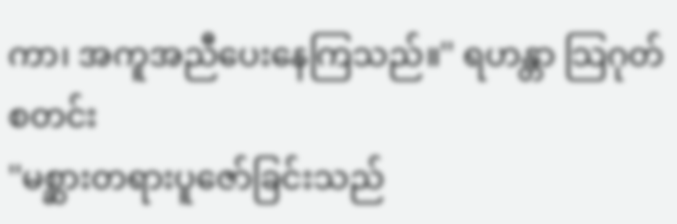ကာ၊ အကူအညီပေးနေကြသည်။'' ရဟန္တာ သြဂုတ်စတင်း
''မစ္ဆားတရားပူဇော်ခြင်းသည်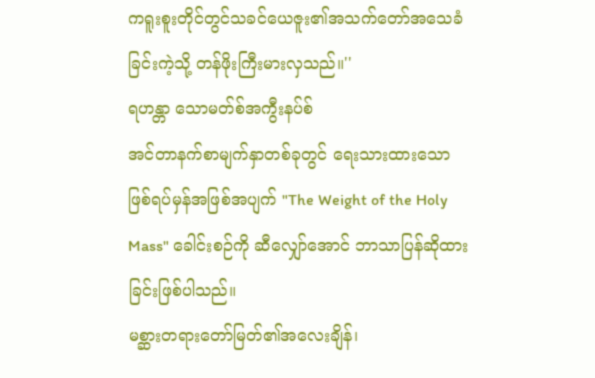ကရူးစူးတိုင်တွင်သခင်ယေဇူး၏အသက်တော်အသေခံခြင်းကဲ့သို့ တန်ဖိုးကြီးမားလှသည်။''
ရဟန္တာ သောမတ်စ်အကွီးနပ်စ်
အင်တာနက်စာမျက်နှာတစ်ခုတွင် ရေးသားထားသော ဖြစ်ရပ်မှန်အဖြစ်အပျက် "The Weight of the Holy Mass" ခေါင်းစဉ်ကို ဆီလျှော်အောင် ဘာသာပြန်ဆိုထားခြင်းဖြစ်ပါသည်။
မစ္ဆားတရားတော်မြတ်၏အလေးချိန်၊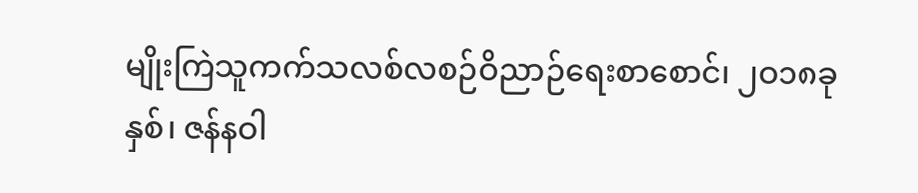မျိုးကြဲသူကက်သလစ်လစဉ်ဝိညာဉ်ရေးစာစောင်၊ ၂ဝ၁၈ခုနှစ်၊ ဇန်နဝါ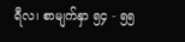ရီလ၊ စာမျက်နှာ ၅၄ - ၅၅